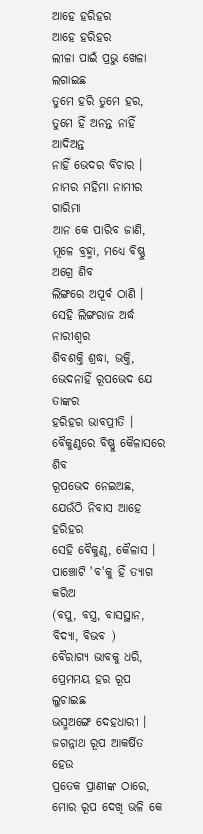ଆହେ ହରିହର
ଆହେ ହରିହର
ଲୀଳା ପାଇଁ ପ୍ରଭୁ ଖେଳା ଲଗାଇଛ
ତୁମେ ହରି ତୁମେ ହର,
ତୁମେ ହିଁ ଅନନ୍ତ ନାହିଁ ଆଦିଅନ୍ତ
ନାହିଁ ଭେଦର ବିଚାର ।
ନାମର ମହିମା ନାମୀର ଗାରିମା
ଆନ କେ ପାରିବ ଜାଣି,
ମୂଳେ ବ୍ରହ୍ମା, ମଧ୍ୟେ ବିଷ୍ଣୁ ଅଗ୍ରେ ଶିବ
ଲିଙ୍ଗରେ ଅପୂର୍ବ ଠାଣି ।
ସେହି ଲିଙ୍ଗରାଜ ଅର୍ଦ୍ଧ ନାରୀଶ୍ୱର
ଶିବଶକ୍ତି ଶ୍ରଦ୍ଧା, ଭକ୍ତି,
ଭେଦନାହିଁ ରୂପଭେଦ ଯେ ତାଙ୍କର
ହରିହର ଭାବପ୍ରୀତି ।
ବୈକୁଣ୍ଠରେ ବିଷ୍ଣୁ କୈଳାସରେ ଶିବ
ରୂପଭେଦ ନେଇଅଛ,
ଯେଉଁଠି ନିବାସ ଆହେ ହରିହର
ସେହି ବୈକୁଣ୍ଠ, କୈଳାସ ।
ପାଞ୍ଚୋଟି 'ବ'କୁ ହିଁ ତ୍ୟାଗ କରିଅ
(ବପୁ, ବସ୍ତ୍ର, ବାସସ୍ଥାନ, ବିଦ୍ୟା, ବିଭବ )
ବୈରାଗ୍ୟ ଭାବକୁ ଧରି,
ପ୍ରେମମୟ ହର ରୂପ ଲୁଚାଇଛ
ଭସ୍ମଅଙ୍ଗେ ଦେହଧାରୀ ।
ଜଗନ୍ନାଥ ରୂପ ଆକର୍ଷିତ ହେଉ
ପ୍ରତେକ ପ୍ରାଣୀଙ୍କ ଠାରେ,
ମୋର ରୂପ ଦେଖି ଭଳି କେ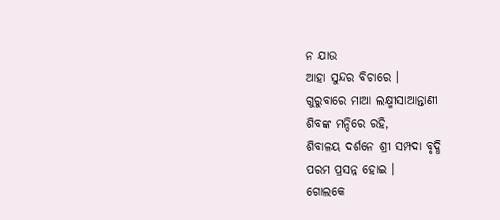ନ ଯାଉ
ଆହା ସୁନ୍ଦର ବିଚାରେ ।
ଗୁରୁବାରେ ମାଆ ଲକ୍ଷ୍ମୀସାଆନ୍ତାଣୀ
ଶିବଙ୍କ ମନ୍ଦିରେ ରହି,
ଶିବାଳୟ ଦର୍ଶନେ ଶ୍ରୀ ସମ୍ପଦା ବୃଦ୍ଧି
ପରମ ପ୍ରସନ୍ନ ହୋଇ ।
ଗୋଲକେ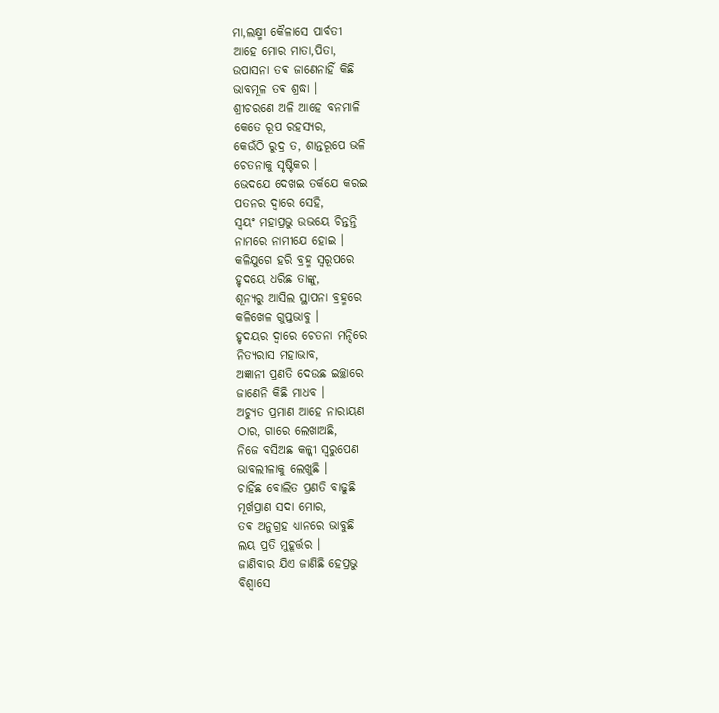ମା,ଲକ୍ଷ୍ମୀ କୈଳାସେ ପାର୍ବତୀ
ଆହେ ମୋର ମାତା,ପିତା,
ଉପାସନା ତଵ ଜାଣେନାହିଁ କିଛି
ଭାବମୂଳ ତଵ ଶ୍ରଦ୍ଧା ।
ଶ୍ରୀଚରଣେ ଅଳି ଆହେ ବନମାଳି
କେତେ ରୂପ ରହସ୍ୟର,
କେଉଁଠି ରୁଦ୍ର ତ, ଶାନ୍ତରୂପେ ଭଳି
ଚେତନାକୁ ସୃଷ୍ଟିକର ।
ଭେଦଯେ ଦେଖଇ ତର୍କଯେ କରଇ
ପତନର ଦ୍ୱାରେ ସେହି,
ସ୍ୱୟଂ ମହାପ୍ରଭୁ ଉଭୟେ ଚିନ୍ତନ୍ତି
ନାମରେ ନାମୀଯେ ହୋଇ ।
କଳିଯୁଗେ ହରି ବ୍ରହ୍ମ ସ୍ୱରୂପରେ
ହୃଦୟେ ଧରିଛ ତାଙ୍କୁ,
ଶୂନ୍ୟରୁ ଆସିଲ ସ୍ଥାପନା ବ୍ରହ୍ମରେ
କଳିଖେଳ ଗୁପ୍ତଭାବୁ ।
ହୃଦୟର ଦ୍ୱାରେ ଚେତନା ମନ୍ଦିରେ
ନିତ୍ୟରାସ ମହାଭାବ,
ଅଜ୍ଞାନୀ ପ୍ରଣତି ଦେଉଛ ଇଚ୍ଛାରେ
ଜାଣେନି କିଛି ମାଧବ ।
ଅଚ୍ୟୁତ ପ୍ରମାଣ ଆହେ ନାରାୟଣ
ଠାର, ଗାରେ ଲେଖାଅଛି,
ନିଜେ ବସିଅଛ କଳ୍କୀ ସ୍ବରୁପେଣ
ଭାବଲୀଳାକୁ ଲେଖୁଛି ।
ଚାହିଁଛ ବୋଲିତ ପ୍ରଣତି ବାଢୁଛି
ମୂର୍ଖପ୍ରାଣ ସଦା ମୋର,
ତଵ ଅନୁଗ୍ରହ ଧ୍ୟାନରେ ଭାବୁଛି
ଲୟ ପ୍ରତି ମୁହୂର୍ତ୍ତର ।
ଜାଣିବାର ଯିଏ ଜାଣିଛି ହେପ୍ରଭୁ
ବିଶ୍ୱାସେ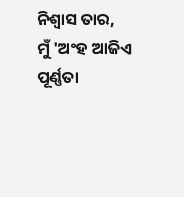ନିଶ୍ୱାସ ତାର,
ମୁଁ 'ଅଂହ ଆଜିଏ ପୂର୍ଣ୍ଣତା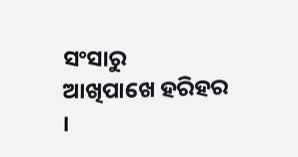ସଂସାରୁ
ଆଖିପାଖେ ହରିହର ।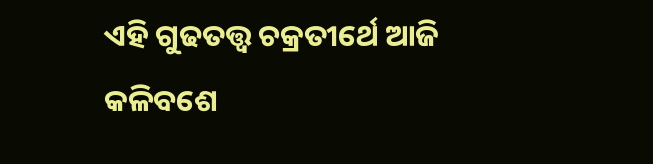ଏହି ଗୁଢତତ୍ତ୍ୱ ଚକ୍ରତୀର୍ଥେ ଆଜି
କଳିବଶେ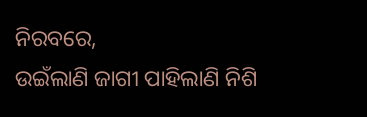ନିରବରେ,
ଉଇଁଲାଣି ଜାଗୀ ପାହିଲାଣି ନିଶି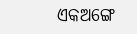ଏକଅଙ୍ଗେ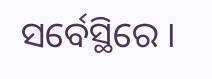ସର୍ବେସ୍ଥିରେ ।